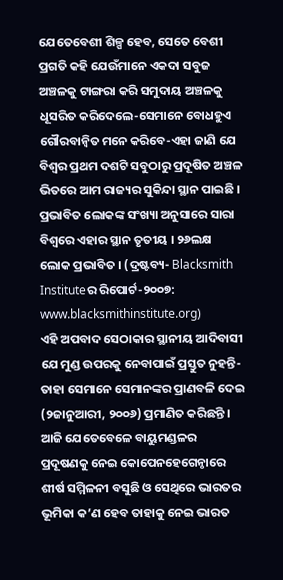ଯେତେବେଶୀ ଶିଳ୍ପ ହେବ, ସେତେ ବେଶୀ ପ୍ରଗତି କହି ଯେଉଁମାନେ ଏକଦା ସବୁଜ ଅଞ୍ଚଳକୁ ଟାଙ୍ଗରା କରି ସମୁଦାୟ ଅଞ୍ଚଳକୁ ଧୂସରିତ କରିଦେଲେ-ସେମାନେ ବୋଧହୁଏ ଗୌରବାନ୍ୱିତ ମନେ କରିବେ-ଏହା ଜାଣି ଯେ ବିଶ୍ୱର ପ୍ରଥମ ଦଶଟି ସବୁଠାରୁ ପ୍ରଦୂଷିତ ଅଞ୍ଚଳ ଭିତରେ ଆମ ରାଜ୍ୟର ସୁକିନ୍ଦା ସ୍ଥାନ ପାଇଛି । ପ୍ରଭାବିତ ଲୋକଙ୍କ ସଂଖ୍ୟା ଅନୁସାରେ ସାରା ବିଶ୍ୱରେ ଏହାର ସ୍ଥାନ ତୃତୀୟ । ୨୬ଲକ୍ଷ ଲୋକ ପ୍ରଭାବିତ । (ଦ୍ରଷ୍ଟବ୍ୟ- Blacksmith Instituteର ରିପୋର୍ଟ-୨୦୦୭: www.blacksmithinstitute.org)
ଏହି ଅପବାଦ ସେଠାକାର ସ୍ଥାନୀୟ ଆଦିବାସୀ ଯେ ମୁଣ୍ଡ ଉପରକୁ ନେବାପାଇଁ ପ୍ରସ୍ତୁତ ନୁହନ୍ତି- ତାହା ସେମାନେ ସେମାନଙ୍କର ପ୍ରାଣବଳି ଦେଇ (୨ଜାନୁଆରୀ, ୨୦୦୬) ପ୍ରମାଣିତ କରିଛନ୍ତି । ଆଜି ଯେତେବେଳେ ବାୟୁମଣ୍ଡଳର ପ୍ରଦୂଷଣକୁ ନେଇ କୋପେନହେଗେନ୍ଠାରେ ଶୀର୍ଷ ସମ୍ମିଳନୀ ବସୁଛି ଓ ସେଥିରେ ଭାରତର ଭୂମିକା କ’ଣ ହେବ ତାହାକୁ ନେଇ ଭାରତ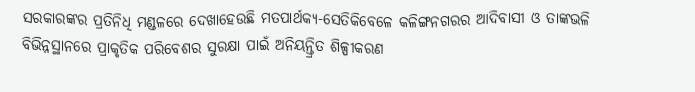ସରକାରଙ୍କର ପ୍ରତିନିଧି ମଣ୍ଡଳରେ ଦେଖାହେଉଛି ମତପାର୍ଥକ୍ୟ-ସେତିକିବେଳେ କଳିଙ୍ଗନଗରର ଆଦିବାସୀ ଓ ତାଙ୍କଭଳି ବିଭିନ୍ନସ୍ଥାନରେ ପ୍ରାକୃତିକ ପରିବେଶର ସୁରକ୍ଷା ପାଇଁ ଅନିୟନ୍ତ୍ରିତ ଶିଳ୍ପୀକରଣ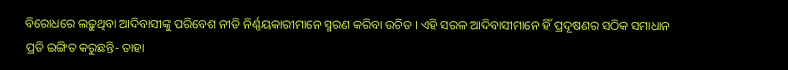ବିରୋଧରେ ଲଢ଼ୁଥିବା ଆଦିବାସୀଙ୍କୁ ପରିବେଶ ନୀତି ନିର୍ଣ୍ଣୟକାରୀମାନେ ସ୍ମରଣ କରିବା ଉଚିତ । ଏହି ସରଳ ଆଦିବାସୀମାନେ ହିଁ ପ୍ରଦୂଷଣର ସଠିକ ସମାଧାନ ପ୍ରତି ଇଙ୍ଗିତ କରୁଛନ୍ତି- ତାହା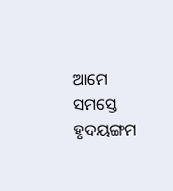ଆମେ ସମସ୍ତେ ହୃଦୟଙ୍ଗମ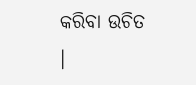କରିବା ଉଚିତ ।